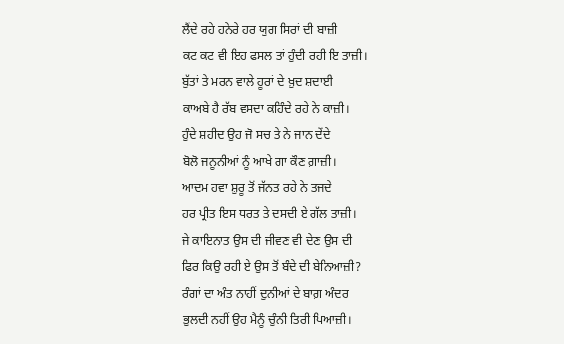ਲੈਂਦੇ ਰਹੇ ਹਨੇਰੇ ਹਰ ਯੁਗ ਸਿਰਾਂ ਦੀ ਬਾਜ਼ੀ
ਕਟ ਕਟ ਵੀ ਇਹ ਫਸਲ ਤਾਂ ਹੁੰਦੀ ਰਹੀ ਇ ਤਾਜ਼ੀ।
ਬੁੱਤਾਂ ਤੇ ਮਰਨ ਵਾਲੇ ਹੂਰਾਂ ਦੇ ਖ਼ੁਦ ਸ਼ਦਾਈ
ਕਾਅਬੇ ਹੈ ਰੱਬ ਵਸਦਾ ਕਹਿੰਦੇ ਰਹੇ ਨੇ ਕਾਜ਼ੀ।
ਹੁੰਦੇ ਸ਼ਹੀਦ ਉਹ ਜੋ ਸਚ ਤੇ ਨੇ ਜਾਨ ਦੇਂਦੇ
ਬੋਲੋ ਜਨੂਨੀਆਂ ਨੂੰ ਆਖੇ ਗਾ ਕੌਣ ਗ਼ਾਜ਼ੀ।
ਆਦਮ ਹਵਾ ਸ਼ੁਰੂ ਤੋਂ ਜੱਨਤ ਰਹੇ ਨੇ ਤਜਦੇ
ਹਰ ਪ੍ਰੀਤ ਇਸ ਧਰਤ ਤੇ ਦਸਦੀ ਏ ਗੱਲ ਤਾਜ਼ੀ।
ਜੇ ਕਾਇਨਾਤ ਉਸ ਦੀ ਜੀਵਣ ਵੀ ਦੇਣ ਉਸ ਦੀ
ਫਿਰ ਕਿਉ ਰਹੀ ਏ ਉਸ ਤੋਂ ਬੰਦੇ ਦੀ ਬੇਨਿਆਜ਼ੀ?
ਰੰਗਾਂ ਦਾ ਅੰਤ ਨਾਹੀਂ ਦੁਨੀਆਂ ਦੇ ਬਾਗ਼ ਅੰਦਰ
ਭੁਲਦੀ ਨਹੀਂ ਉਹ ਮੈਨੂੰ ਚੁੰਨੀ ਤਿਰੀ ਪਿਆਜ਼ੀ।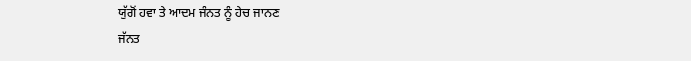ਯੁੱਗੋਂ ਹਵਾ ਤੇ ਆਦਮ ਜੰਨਤ ਨੂੰ ਹੇਚ ਜਾਨਣ
ਜੱਨਤ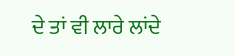ਦੇ ਤਾਂ ਵੀ ਲਾਰੇ ਲਾਂਦੇ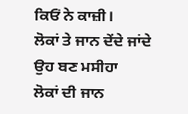ਕਿਓਂ ਨੇ ਕਾਜ਼ੀ।
ਲੋਕਾਂ ਤੇ ਜਾਨ ਦੇਂਦੇ ਜਾਂਦੇ ਉਹ ਬਣ ਮਸੀਹਾ
ਲੋਕਾਂ ਦੀ ਜਾਨ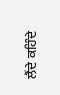ਲੈਂਦੇ ਕਹਿੰਦੇ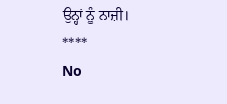ਉਨ੍ਹਾਂ ਨੂੰ ਨਾਜ਼ੀ।
****
No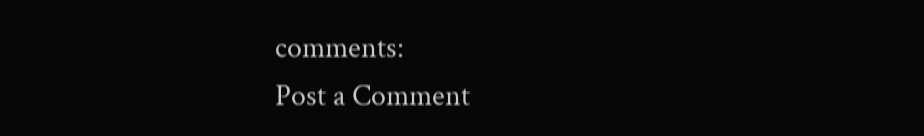comments:
Post a Comment